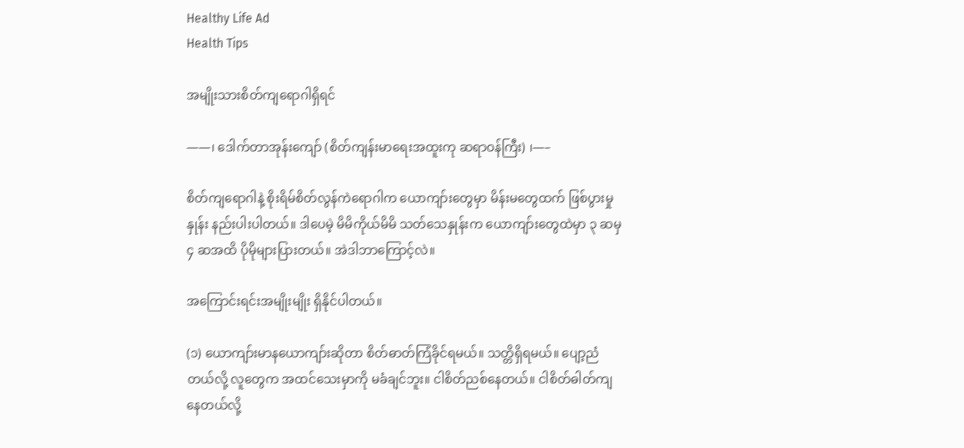Healthy Life Ad
Health Tips

အမျိုးသားစိတ်ကျရောဂါရှိရင်

——၊ ဒေါက်တာအုန်းကျော် (စိတ်ကျန်းမာရေးအထူးကု ဆရာဝန်ကြီး) ၊—–

စိတ်ကျရောဂါနဲ့ စိုးရိမ်စိတ်လွန်ကဲရောဂါက ယောကျာ်းတွေမှာ မိန်းမတွေထက် ဖြစ်ပွားမှုနှုန်း နည်းပါးပါတယ်။ ဒါပေမဲ့ မိမိကိုယ်မိမိ သတ်သေနှုန်းက ယောကျာ်းတွေထဲမှာ ၃ ဆမှ ၄ ဆအထိ ပိုမိုများပြားတယ်။ အဲဒါဘာကြောင့်လဲ။

အကြောင်းရင်းအမျိုးမျိုး ရှိနိုင်ပါတယ်။

(၁) ယောကျာ်းမာနယောကျာ်းဆိုတာ စိတ်ဓာတ်ကြံခိုင်ရမယ်။ သတ္တိရှိရမယ်။ ပျော့ညံတယ်လို့ လူတွေက အထင်သေးမှာကို မခံချင်ဘူး။ ငါစိတ်ညစ်နေတယ်။ ငါစိတ်ဓါတ်ကျနေတယ်လို့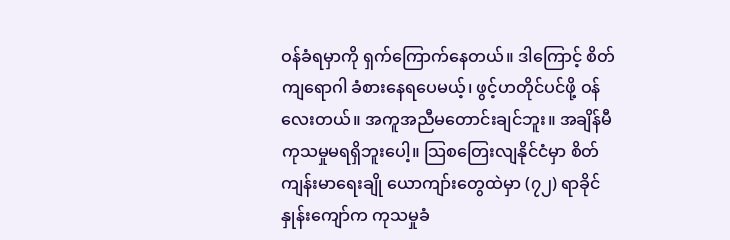ဝန်ခံရမှာကို ရှက်ကြောက်နေတယ်။ ဒါကြောင့် စိတ်ကျရောဂါ ခံစားနေရပေမယ့်၊ ဖွင့်ဟတိုင်ပင်ဖို့ ဝန်လေးတယ်။ အကူအညီမတောင်းချင်ဘူး။ အချိန်မီကုသမှုမရရှိဘူးပေါ့။ သြစတြေးလျနိုင်ငံမှာ စိတ်ကျန်းမာရေးချို ယောကျာ်းတွေထဲမှာ (၇၂) ရာခိုင်နှုန်းကျော်က ကုသမှုခံ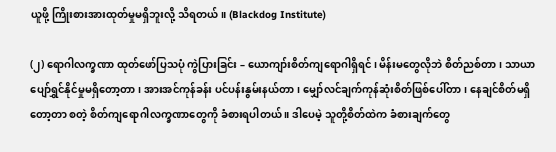ယူဖို့ ကြိုးစားအားထုတ်မှုမရှိဘူးလို့ သိရတယ်။ (Blackdog Institute)

(၂) ရောဂါလက္ခဏာ ထုတ်ဖော်ပြသပုံ ကွဲပြားခြင်း – ယောကျာ်းစိတ်ကျရောဂါရှိရင်၊ မိန်းမတွေလိုဘဲ စိတ်ညစ်တာ၊ သာယာပျော်ရွှင်နိုင်မှုမရှိတော့တာ၊ အားအင်ကုန်ခန်း ပင်ပန်းနွမ်းနယ်တာ၊ မျှော်လင်ချက်ကုန်ဆုံးစိတ်ဖြစ်ပေါ်တာ၊ နေချင်စိတ်မရှိတော့တာ စတဲ့ စိတ်ကျရောဂါလက္ခဏာတွေကို ခံစားရပါတယ် ။ ဒါပေမဲ့ သူတို့စိတ်ထဲက ခံစားချက်တွေ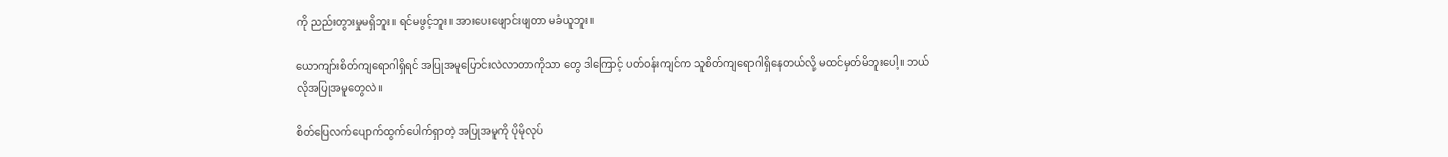ကို ညည်းတွားမှုမရှိဘူး။ ရင်မဖွင့်ဘူး။ အားပေးဖျောင်းဖျတာ မခံယူဘူး။

ယောကျာ်းစိတ်ကျရောဂါရှိရင် အပြုအမူပြောင်းလဲလာတာကိုသာ တွေ ဒါကြောင့် ပတ်ဝန်းကျင်က သူစိတ်ကျရောဂါရှိနေတယ်လို့ မထင်မှတ်မိဘူးပေါ့။ ဘယ်လိုအပြုအမူတွေလဲ။

စိတ်ပြေလက်ပျောက်ထွက်ပေါက်ရှာတဲ့ အပြုအမူကို ပိုမိုလုပ်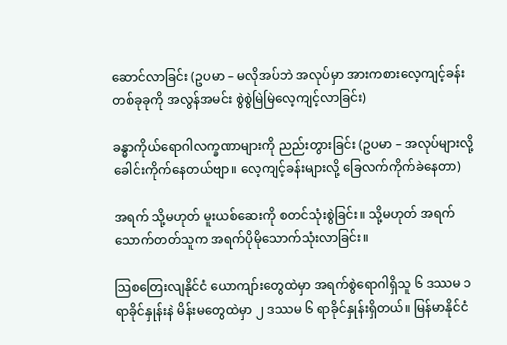ဆောင်လာခြင်း (ဥပမာ – မလိုအပ်ဘဲ အလုပ်မှာ အားကစားလေ့ကျင့်ခန်းတစ်ခုခုကို အလွန်အမင်း စွဲစွဲမြဲမြဲလေ့ကျင့်လာခြင်း)

ခန္ဓာကိုယ်ရောဂါလက္ခဏာများကို ညည်းတွားခြင်း (ဥပမာ – အလုပ်များလို့ ခေါင်းကိုက်နေတယ်ဗျာ။ လေ့ကျင့်ခန်းများလို့ ခြေလက်ကိုက်ခဲနေတာ)

အရက် သို့မဟုတ် မူးယစ်ဆေးကို စတင်သုံးစွဲခြင်း။ သို့မဟုတ် အရက်သောက်တတ်သူက အရက်ပိုမိုသောက်သုံးလာခြင်း။

သြစတြေးလျနိုင်ငံ ယောကျာ်းတွေထဲမှာ အရက်စွဲရောဂါရှိသူ ၆ ဒဿမ ၁ ရာခိုင်နှုန်းနဲ မိန်းမတွေထဲမှာ ၂ ဒဿမ ၆ ရာခိုင်နှုန်းရှိတယ်။ မြန်မာနိုင်ငံ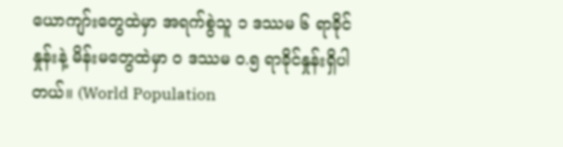ယောကျာ်းတွေထဲမှာ အရက်စွဲသူ ၁ ဒဿမ ၆ ရာခိုင်နှုန်းနဲ့ မိန်းမတွေထဲမှာ ဝ ဒဿမ ဝ.၅ ရာခိုင်နှုန်းရှိပါတယ်။ (World Population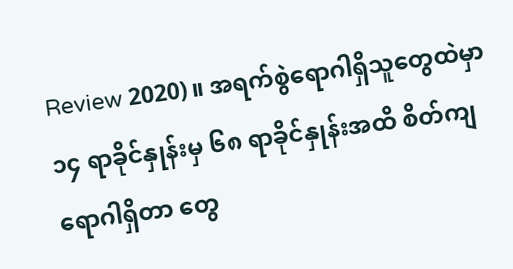Review 2020)။ အရက်စွဲရောဂါရှိသူတွေထဲမှာ ၁၄ ရာခိုင်နှုန်းမှ ၆၈ ရာခိုင်နှုန်းအထိ စိတ်ကျရောဂါရှိတာ တွေ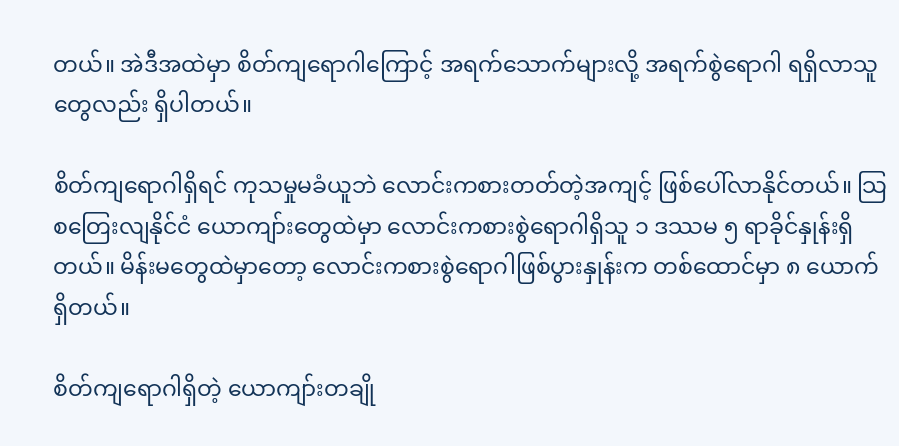တယ်။ အဲဒီအထဲမှာ စိတ်ကျရောဂါကြောင့် အရက်သောက်များလို့ အရက်စွဲရောဂါ ရရှိလာသူတွေလည်း ရှိပါတယ်။

စိတ်ကျရောဂါရှိရင် ကုသမှုမခံယူဘဲ လောင်းကစားတတ်တဲ့အကျင့် ဖြစ်ပေါ်လာနိုင်တယ်။ သြစတြေးလျနိုင်ငံ ယောကျာ်းတွေထဲမှာ လောင်းကစားစွဲရောဂါရှိသူ ၁ ဒဿမ ၅ ရာခိုင်နှုန်းရှိတယ်။ မိန်းမတွေထဲမှာတော့ လောင်းကစားစွဲရောဂါဖြစ်ပွားနှုန်းက တစ်ထောင်မှာ ၈ ယောက်ရှိတယ်။

စိတ်ကျရောဂါရှိတဲ့ ယောကျာ်းတချို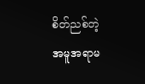စိတ်ညစ်တဲ့အမူအရာမ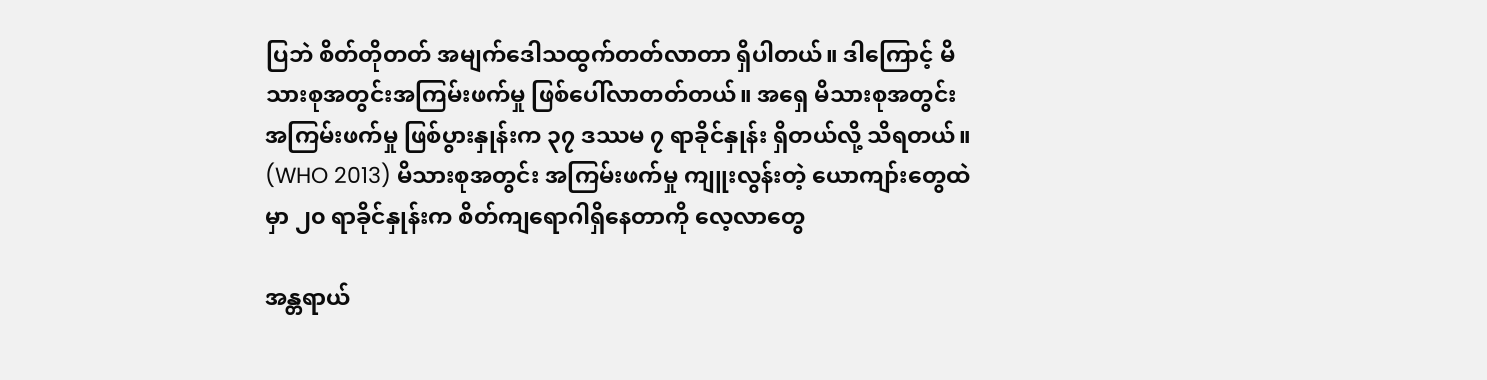ပြဘဲ စိတ်တိုတတ် အမျက်ဒေါသထွက်တတ်လာတာ ရှိပါတယ်။ ဒါကြောင့် မိသားစုအတွင်းအကြမ်းဖက်မှု ဖြစ်ပေါ်လာတတ်တယ်။ အရှေ မိသားစုအတွင်း အကြမ်းဖက်မှု ဖြစ်ပွားနှုန်းက ၃၇ ဒဿမ ၇ ရာခိုင်နှုန်း ရှိတယ်လို့ သိရတယ်။ (WHO 2013) မိသားစုအတွင်း အကြမ်းဖက်မှု ကျူးလွန်းတဲ့ ယောကျာ်းတွေထဲမှာ ၂၀ ရာခိုင်နှုန်းက စိတ်ကျရောဂါရှိနေတာကို လေ့လာတွေ

အန္တရာယ်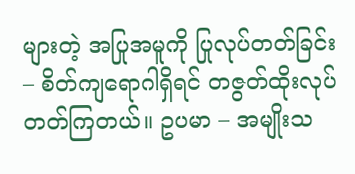များတဲ့ အပြုအမူကို ပြုလုပ်တတ်ခြင်း – စိတ်ကျရောဂါရှိရင် တဇွတ်ထိုးလုပ်တတ်ကြတယ်။ ဥပမာ – အမျိုးသ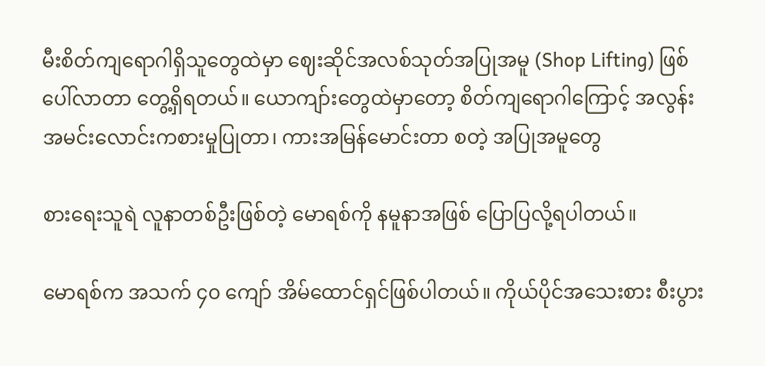မီးစိတ်ကျရောဂါရှိသူတွေထဲမှာ ဈေးဆိုင်အလစ်သုတ်အပြုအမူ (Shop Lifting) ဖြစ်ပေါ်လာတာ တွေ့ရှိရတယ်။ ယောကျာ်းတွေထဲမှာတော့ စိတ်ကျရောဂါကြောင့် အလွန်းအမင်းလောင်းကစားမှုပြုတာ၊ ကားအမြန်မောင်းတာ စတဲ့ အပြုအမူတွေ

စားရေးသူရဲ လူနာတစ်ဦးဖြစ်တဲ့ မောရစ်ကို နမူနာအဖြစ် ပြောပြလို့ရပါတယ်။

မောရစ်က အသက် ၄၀ ကျော် အိမ်ထောင်ရှင်ဖြစ်ပါတယ်။ ကိုယ်ပိုင်အသေးစား စီးပွား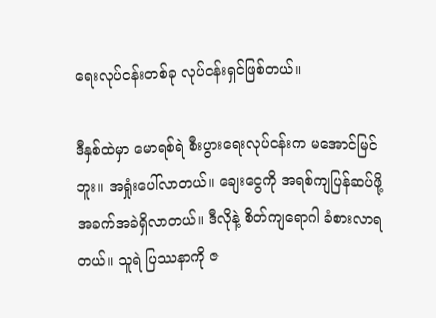ရေးလုပ်ငန်းတစ်ခု လုပ်ငန်းရှင်ဖြစ်တယ်။

ဒီနှစ်ထဲမှာ မောရစ်ရဲ စီးပွားရေးလုပ်ငန်းက မအောင်မြင်ဘူး။ အရှုံးပေါ်လာတယ်။ ချေးငွေကို အရစ်ကျပြန်ဆပ်ဖို့ အခက်အခဲရှိလာတယ်။ ဒီလိုနဲ့ စိတ်ကျရောဂါ ခံစားလာရတယ်။ သူရဲ ပြဿနာကို ဇ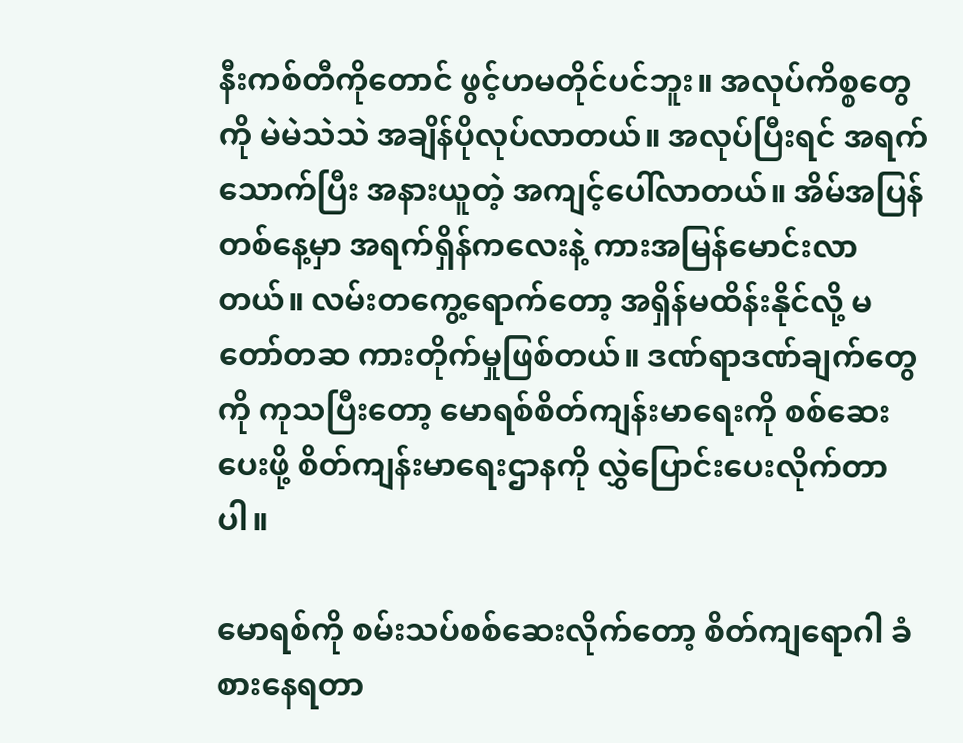နီးကစ်တီကိုတောင် ဖွင့်ဟမတိုင်ပင်ဘူး။ အလုပ်ကိစ္စတွေကို မဲမဲသဲသဲ အချိန်ပိုလုပ်လာတယ်။ အလုပ်ပြီးရင် အရက်သောက်ပြီး အနားယူတဲ့ အကျင့်ပေါ်လာတယ်။ အိမ်အပြန်တစ်နေ့မှာ အရက်ရှိန်ကလေးနဲ့ ကားအမြန်မောင်းလာတယ်။ လမ်းတကွေ့ရောက်တော့ အရှိန်မထိန်းနိုင်လို့ မတော်တဆ ကားတိုက်မှုဖြစ်တယ်။ ဒဏ်ရာဒဏ်ချက်တွေကို ကုသပြီးတော့ မောရစ်စိတ်ကျန်းမာရေးကို စစ်ဆေးပေးဖို့ စိတ်ကျန်းမာရေးဌာနကို လွှဲပြောင်းပေးလိုက်တာပါ။

မောရစ်ကို စမ်းသပ်စစ်ဆေးလိုက်တော့ စိတ်ကျရောဂါ ခံစားနေရတာ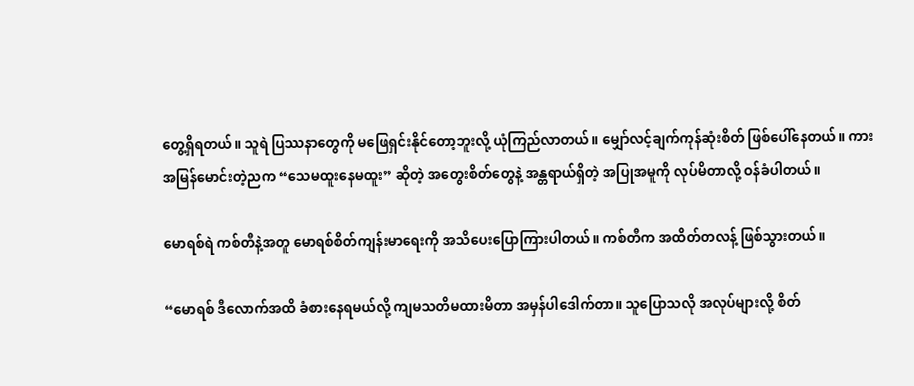တွေ့ရှိရတယ်။ သူရဲ ပြဿနာတွေကို မဖြေရှင်းနိုင်တော့ဘူးလို့ ယုံကြည်လာတယ်။ မျှော်လင့်ချက်ကုန်ဆုံးစိတ် ဖြစ်ပေါ်နေတယ်။ ကားအမြန်မောင်းတဲ့ညက “သေမထူးနေမထူး” ဆိုတဲ့ အတွေးစိတ်တွေနဲ့ အန္တရာယ်ရှိတဲ့ အပြုအမူကို လုပ်မိတာလို့ ဝန်ခံပါတယ်။

မောရစ်ရဲ ကစ်တီနဲ့အတူ မောရစ်စိတ်ကျန်းမာရေးကို အသိပေးပြောကြားပါတယ်။ ကစ်တီက အထိတ်တလန့် ဖြစ်သွားတယ်။

“မောရစ် ဒီလောက်အထိ ခံစားနေရမယ်လို့ ကျမသတိမထားမိတာ အမှန်ပါဒေါက်တာ။ သူပြောသလို အလုပ်များလို့ စိတ်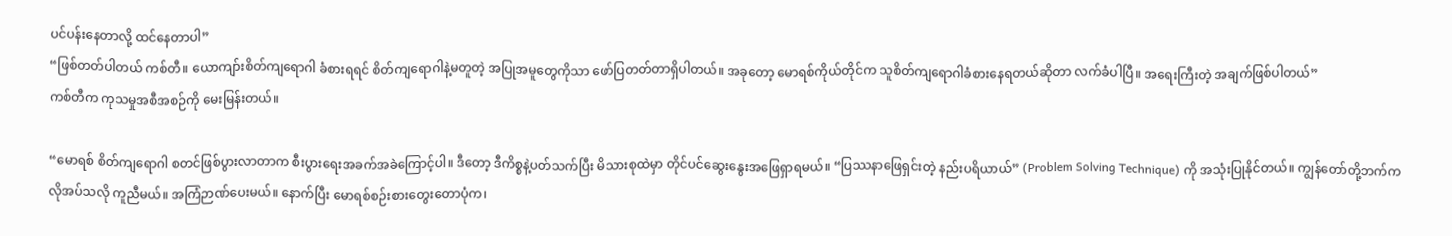ပင်ပန်းနေတာလို့ ထင်နေတာပါ”
“ဖြစ်တတ်ပါတယ် ကစ်တီ။ ယောကျာ်းစိတ်ကျရောဂါ ခံစားရရင် စိတ်ကျရောဂါနဲ့မတူတဲ့ အပြုအမူတွေကိုသာ ဖော်ပြတတ်တာရှိပါတယ်။ အခုတော့ မောရစ်ကိုယ်တိုင်က သူစိတ်ကျရောဂါခံစားနေရတယ်ဆိုတာ လက်ခံပါပြီ။ အရေးကြီးတဲ့ အချက်ဖြစ်ပါတယ်”
ကစ်တီက ကုသမှုအစီအစဉ်ကို မေးမြန်းတယ်။

“မောရစ် စိတ်ကျရောဂါ စတင်ဖြစ်ပွားလာတာက စီးပွားရေးအခက်အခဲကြောင့်ပါ။ ဒီတော့ ဒီကိစ္စနဲ့ပတ်သက်ပြီး မိသားစုထဲမှာ တိုင်ပင်ဆွေးနွေးအဖြေရှာရမယ်။ “ပြဿနာဖြေရှင်းတဲ့ နည်းပရိယာယ်” (Problem Solving Technique) ကို အသုံးပြုနိုင်တယ်။ ကျွန်တော်တို့ဘက်က လိုအပ်သလို ကူညီမယ်။ အကြံဉာဏ်ပေးမယ်။ နောက်ပြီး မောရစ်စဉ်းစားတွေးတောပုံက၊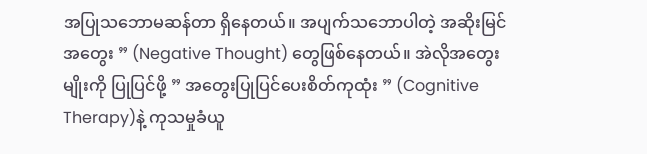အပြုသဘောမဆန်တာ ရှိနေတယ်။ အပျက်သဘောပါတဲ့ အဆိုးမြင်အတွေး ” (Negative Thought) တွေဖြစ်နေတယ်။ အဲလိုအတွေးမျိုးကို ပြုပြင်ဖို့ ” အတွေးပြုပြင်ပေးစိတ်ကုထုံး ” (Cognitive Therapy)နဲ့ ကုသမှုခံယူ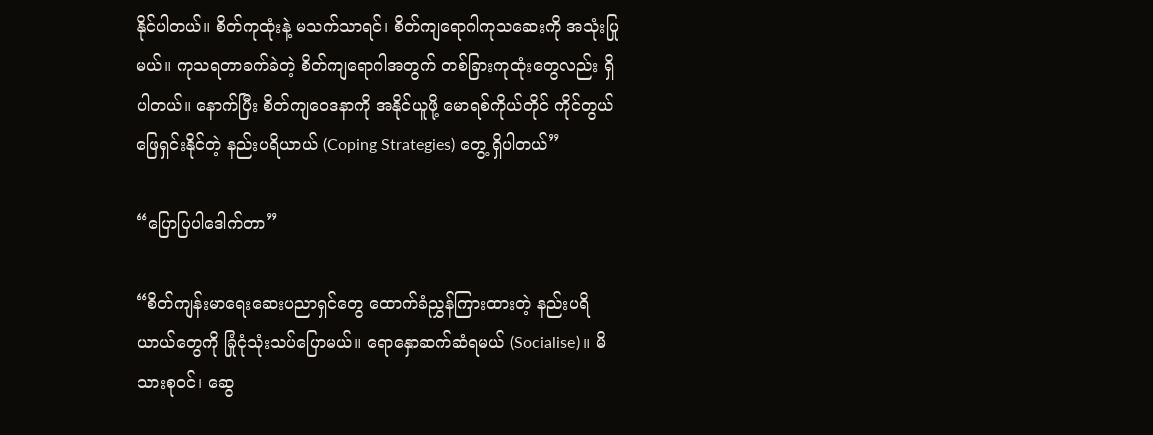နိုင်ပါတယ်။ စိတ်ကုထုံးနဲ့ မသက်သာရင်၊ စိတ်ကျရောဂါကုသဆေးကို အသုံးပြုမယ်။ ကုသရတာခက်ခဲတဲ့ စိတ်ကျရောဂါအတွက် တစ်ခြားကုထုံးတွေလည်း ရှိပါတယ်။ နောက်ပြီး စိတ်ကျဝေဒနာကို အနိုင်ယူဖို့ မောရစ်ကိုယ်တိုင် ကိုင်တွယ်ဖြေရှင်းနိုင်တဲ့ နည်းပရိယာယ် (Coping Strategies) တွေ့ ရှိပါတယ်”

“ပြောပြပါဒေါက်တာ”

“စိတ်ကျန်းမာရေးဆေးပညာရှင်တွေ ထောက်ခံညွှန်ကြားထားတဲ့ နည်းပရိယာယ်တွေကို ခြုံငုံသုံးသပ်ပြောမယ်။ ရောနှောဆက်ဆံရမယ် (Socialise)။ မိသားစုဝင်၊ ဆွေ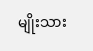မျိုးသား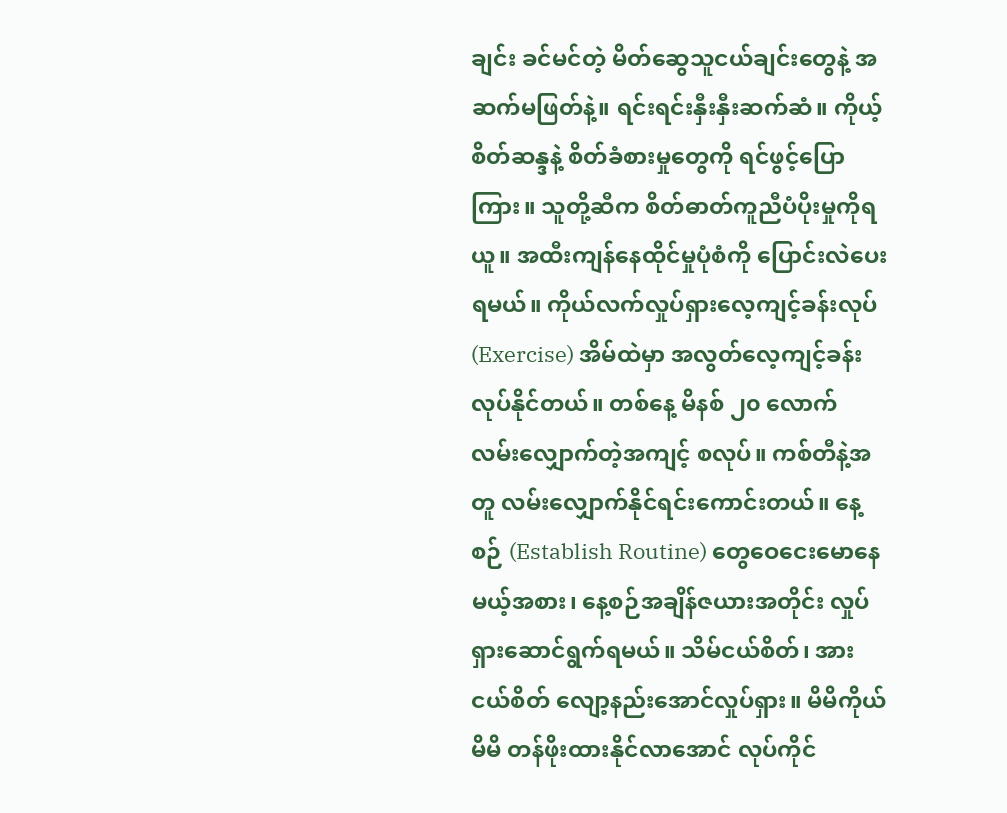ချင်း ခင်မင်တဲ့ မိတ်ဆွေသူငယ်ချင်းတွေနဲ့ အဆက်မဖြတ်နဲ့။ ရင်းရင်းနှီးနှီးဆက်ဆံ။ ကိုယ့်စိတ်ဆန္ဒနဲ့ စိတ်ခံစားမှုတွေကို ရင်ဖွင့်ပြောကြား။ သူတို့ဆီက စိတ်ဓာတ်ကူညီပံပိုးမှုကိုရယူ။ အထီးကျန်နေထိုင်မှုပုံစံကို ပြောင်းလဲပေးရမယ်။ ကိုယ်လက်လှုပ်ရှားလေ့ကျင့်ခန်းလုပ် (Exercise) အိမ်ထဲမှာ အလွတ်လေ့ကျင့်ခန်း လုပ်နိုင်တယ်။ တစ်နေ့ မိနစ် ၂၀ လောက် လမ်းလျှောက်တဲ့အကျင့် စလုပ်။ ကစ်တီနဲ့အတူ လမ်းလျှောက်နိုင်ရင်းကောင်းတယ်။ နေ့စဉ် (Establish Routine) တွေဝေငေးမောနေမယ့်အစား၊ နေ့စဉ်အချိန်ဇယားအတိုင်း လှုပ်ရှားဆောင်ရွက်ရမယ်။ သိမ်ငယ်စိတ်၊ အားငယ်စိတ် လျော့နည်းအောင်လှုပ်ရှား။ မိမိကိုယ်မိမိ တန်ဖိုးထားနိုင်လာအောင် လုပ်ကိုင်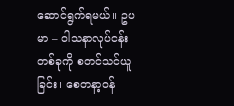ဆောင်ရွက်ရမယ်။ ဥပမာ – ဝါသနာလုပ်ငန်းတစ်ခုကို စတင်သင်ယူခြင်း၊ စေတနာ့ဝန်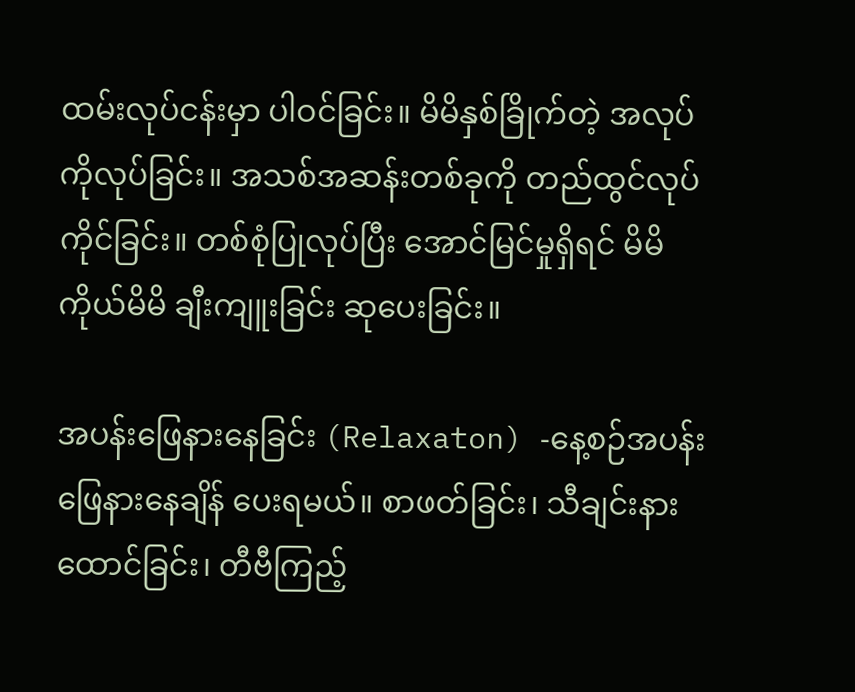ထမ်းလုပ်ငန်းမှာ ပါဝင်ခြင်း။ မိမိနှစ်ခြိုက်တဲ့ အလုပ်ကိုလုပ်ခြင်း။ အသစ်အဆန်းတစ်ခုကို တည်ထွင်လုပ်ကိုင်ခြင်း။ တစ်စုံပြုလုပ်ပြီး အောင်မြင်မှုရှိရင် မိမိကိုယ်မိမိ ချီးကျူးခြင်း ဆုပေးခြင်း။

အပန်းဖြေနားနေခြင်း (Relaxaton) -နေ့စဉ်အပန်းဖြေနားနေချိန် ပေးရမယ်။ စာဖတ်ခြင်း၊ သီချင်းနားထောင်ခြင်း၊ တီဗီကြည့်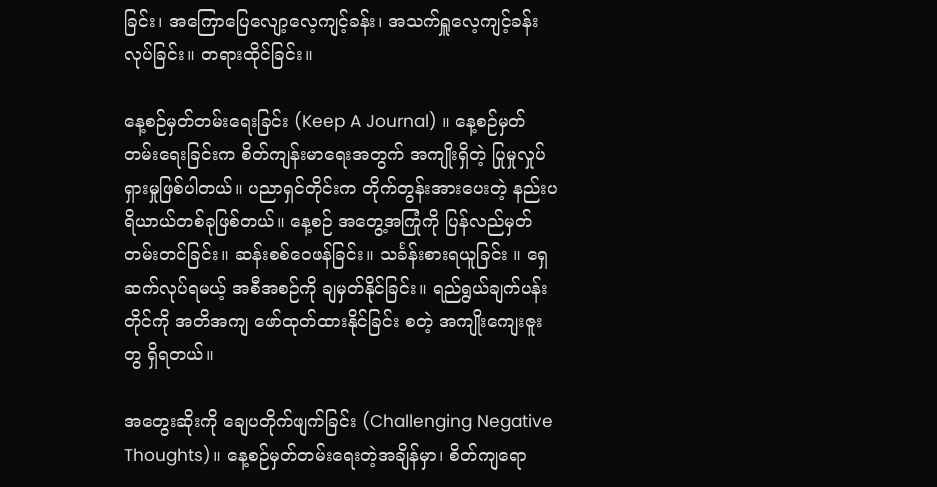ခြင်း၊ အကြောပြေလျော့လေ့ကျင့်ခန်း၊ အသက်ရှူလေ့ကျင့်ခန်းလုပ်ခြင်း။ တရားထိုင်ခြင်း။

နေ့စဉ်မှတ်တမ်းရေးခြင်း (Keep A Journal) ။ နေ့စဉ်မှတ်တမ်းရေးခြင်းက စိတ်ကျန်းမာရေးအတွက် အကျိုးရှိတဲ့ ပြုမှုလှုပ်ရှားမှုဖြစ်ပါတယ်။ ပညာရှင်တိုင်းက တိုက်တွန်းအားပေးတဲ့ နည်းပရိယာယ်တစ်ခုဖြစ်တယ်။ နေ့စဉ် အတွေ့အကြုံကို ပြန်လည်မှတ်တမ်းတင်ခြင်း။ ဆန်းစစ်ဝေဖန်ခြင်း။ သင်္ခန်းစားရယူခြင်း ။ ရှေဆက်လုပ်ရမယ့် အစီအစဉ်ကို ချမှတ်နိုင်ခြင်း။ ရည်ရွယ်ချက်ပန်းတိုင်ကို အတိအကျ ဖော်ထုတ်ထားနိုင်ခြင်း စတဲ့ အကျိုးကျေးဇူးတွ ရှိရတယ်။

အတွေးဆိုးကို ချေပတိုက်ဖျက်ခြင်း (Challenging Negative Thoughts)။ နေ့စဉ်မှတ်တမ်းရေးတဲ့အချိန်မှာ၊ စိတ်ကျရော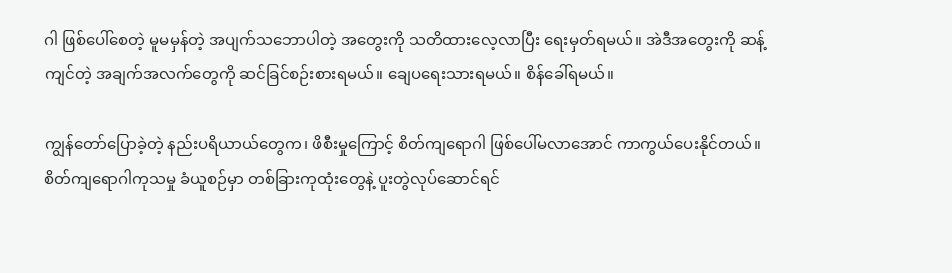ဂါ ဖြစ်ပေါ်စေတဲ့ မူမမှန်တဲ့ အပျက်သဘောပါတဲ့ အတွေးကို သတိထားလေ့လာပြီး ရေးမှတ်ရမယ်။ အဲဒီအတွေးကို ဆန့်ကျင်တဲ့ အချက်အလက်တွေကို ဆင်ခြင်စဉ်းစားရမယ်။ ချေပရေးသားရမယ်။ စိန်ခေါ်ရမယ်။

ကျွန်တော်ပြောခဲ့တဲ့ နည်းပရိယာယ်တွေက၊ ဖိစီးမှုကြောင့် စိတ်ကျရောဂါ ဖြစ်ပေါ်မလာအောင် ကာကွယ်ပေးနိုင်တယ်။ စိတ်ကျရောဂါကုသမှု ခံယူစဉ်မှာ တစ်ခြားကုထုံးတွေနဲ့ ပူးတွဲလုပ်ဆောင်ရင်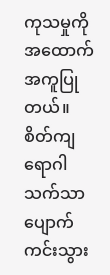ကုသမှုကို အထောက်အကူပြုတယ်။ စိတ်ကျရောဂါ သက်သာပျောက်ကင်းသွား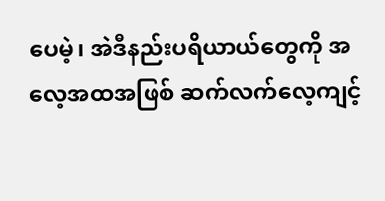ပေမဲ့၊ အဲဒီနည်းပရိယာယ်တွေကို အလေ့အထအဖြစ် ဆက်လက်လေ့ကျင့်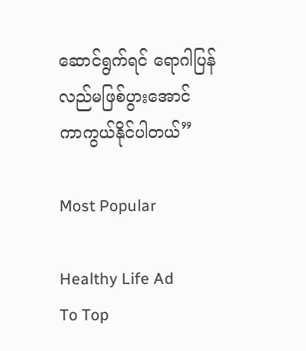ဆောင်ရွက်ရင် ရောဂါပြန်လည်မဖြစ်ပွားအောင် ကာကွယ်နိုင်ပါတယ်”

Most Popular

Healthy Life Ad
To Top